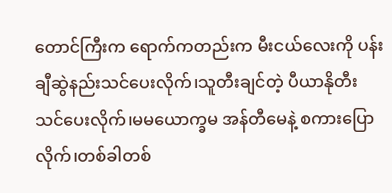တောင်ကြီးက ရောက်ကတည်းက မီးငယ်လေးကို ပန်းချီဆွဲနည်းသင်ပေးလိုက်၊သူတီးချင်တဲ့ ပီယာနိုတီး သင်ပေးလိုက်၊မမယောက္ခမ အန်တီမေနဲ့ စကားပြောလိုက်၊တစ်ခါတစ်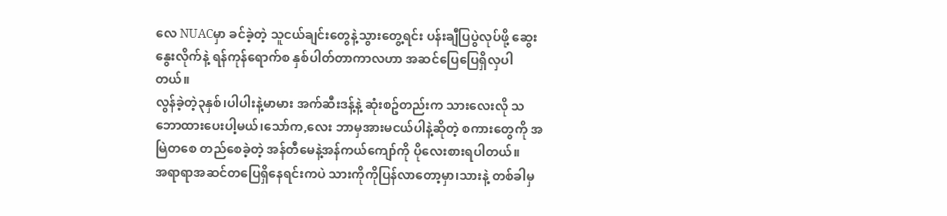လေ NUACမှာ ခင်ခဲ့တဲ့ သူငယ်ချင်းတွေနဲ့သွားတွေ့ရင်း ပန်းချီပြပွဲလုပ်ဖို့ ဆွေးနွေးလိုက်နဲ့ ရန်ကုန်ရောက်စ နှစ်ပါတ်တာကာလဟာ အဆင်ပြေပြေရှိလှပါတယ်။
လွန်ခဲ့တဲ့၃နှစ်၊ပါပါးနဲ့မာမား အက်ဆီးဒန့်နဲ့ ဆုံးစဥ်တည်းက သားလေးလို သဘောထားပေးပါ့မယ်၊သော်က,လေး ဘာမှအားမငယ်ပါနဲ့ဆိုတဲ့ စကားတွေကို အမြဲတစေ တည်စေခဲ့တဲ့ အန်တီမေနဲ့အန်ကယ်ကျော်ကို ပိုလေးစားရပါတယ်။
အရာရာအဆင်တပြေရှိနေရင်းကပဲ သားကိုကိုပြန်လာတော့မှာ၊သားနဲ့ တစ်ခါမှ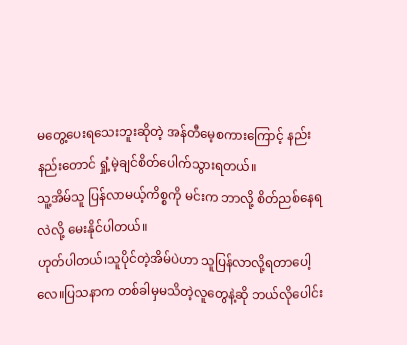မတွေ့ပေးရသေးဘူးဆိုတဲ့ အန်တီမေ့စကားကြောင့် နည်းနည်းတောင် ရှုံ့မဲ့ချင်စိတ်ပေါက်သွားရတယ်။
သူ့အိမ်သူ ပြန်လာမယ့်ကိစ္စကို မင်းက ဘာလို့ စိတ်ညစ်နေရလဲလို့ မေးနိုင်ပါတယ်။
ဟုတ်ပါတယ်၊သူပိုင်တဲ့အိမ်ပဲဟာ သူပြန်လာလို့ရတာပေါ့လေ။ပြသနာက တစ်ခါမှမသိတဲ့လူတွေနဲ့ဆို ဘယ်လိုပေါင်း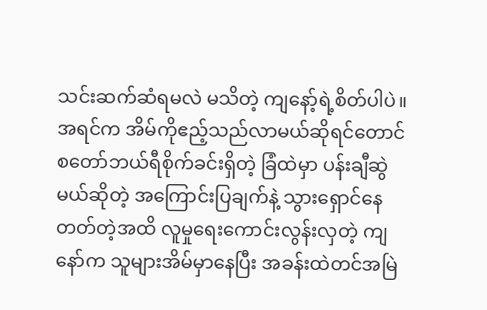သင်းဆက်ဆံရမလဲ မသိတဲ့ ကျနော့်ရဲ့စိတ်ပါပဲ။အရင်က အိမ်ကိုဧည့်သည်လာမယ်ဆိုရင်တောင် စတော်ဘယ်ရီစိုက်ခင်းရှိတဲ့ ခြံထဲမှာ ပန်းချီဆွဲမယ်ဆိုတဲ့ အကြောင်းပြချက်နဲ့ သွားရှောင်နေတတ်တဲ့အထိ လူမှုရေးကောင်းလွန်းလှတဲ့ ကျနော်က သူများအိမ်မှာနေပြီး အခန်းထဲတင်အမြဲ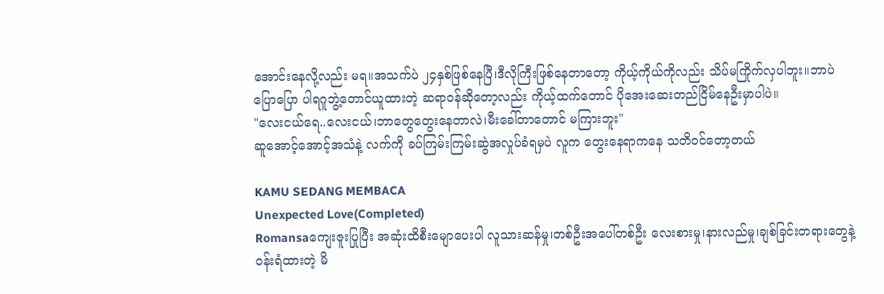အောင်းနေလို့လည်း မရ။အသက်ပဲ ၂၄နှစ်ဖြစ်နေပြီ၊ဒီလိုကြီးဖြစ်နေတာတော့ ကိုယ့်ကိုယ်ကိုလည်း သိပ်မကြိုက်လှပါဘူး။ဘာပဲပြောပြော ပါရဂူဘွဲ့တောင်ယူထားတဲ့ ဆရာဝန်ဆိုတော့လည်း ကိုယ့်ထက်တောင် ပိုအေးဆေးတည်ငြိမ်နေဦးမှာပါပဲ။
"လေးငယ်ရေ..လေးငယ်၊ဘာတွေတွေးနေတာလဲ၊မီးခေါ်တာတောင် မကြားဘူး"
ဆူအောင့်အောင့်အသံနဲ့ လက်ကို ခပ်ကြမ်းကြမ်းဆွဲအလှုပ်ခံရမှပဲ လူက တွေးနေရာကနေ သတိဝင်တော့တယ်

KAMU SEDANG MEMBACA
Unexpected Love(Completed)
Romansaကျေးဇူးပြုပြီး အဆုံးထိစီးမျောပေးပါ လူသားဆန်မှု၊တစ်ဦးအပေါ်တစ်ဦး လေးစားမှု၊နားလည်မှု၊ချစ်ခြင်းတရားတွေနဲ့ ဝန်းရံထားတဲ့ မိ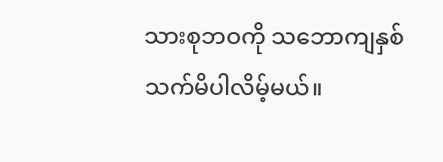သားစုဘဝကို သဘောကျနှစ်သက်မိပါလိမ့်မယ်။